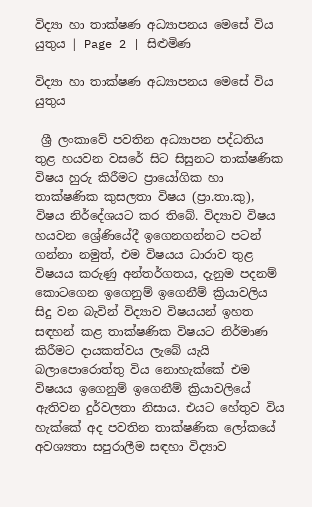විද්‍යා හා තාක්ෂණ අධ්‍යාපනය මෙසේ විය යුතුය | Page 2 | සිළුමිණ

විද්‍යා හා තාක්ෂණ අධ්‍යාපනය මෙසේ විය යුතුය

 ශ්‍රී ලංකාවේ පවතින අධ්‍යාපන පද්ධතිය තුළ හයවන වසරේ සිට සිසුනට තාක්ෂණික විෂය හුරු කිරීමට ප්‍රායෝගික හා තාක්ෂණික කුසලතා විෂය (ප්‍රා.තා.කු), විෂය නිර්දේශයට කර තිබේ. විද්‍යාව විෂය හයවන ශ්‍රේණියේදී ඉගෙනගන්නට පටන් ගන්නා නමුත්, එම විෂයය ධාරාව තුළ විෂයය කරුණු අන්තර්ගතය, දැනුම පදනම් කොටගෙන ඉගෙනුම් ඉගෙනීම් ක්‍රියාවලිය සිදු වන බැවින් විද්‍යාව විෂයයන් ඉහත සඳහන් කළ තාක්ෂණික විෂයට නිර්මාණ කිරීමට දායකත්වය ලැබේ යැයි බලාපොරොත්තු විය නොහැක්කේ එම විෂයය ඉගෙනුම් ඉගෙනීම් ක්‍රියාවලියේ ඇතිවන දුර්වලතා නිසාය. එයට හේතුව විය හැක්කේ අද පවතින තාක්ෂණික ලෝකයේ අවශ්‍යතා සපුරාලීම සඳහා විද්‍යාව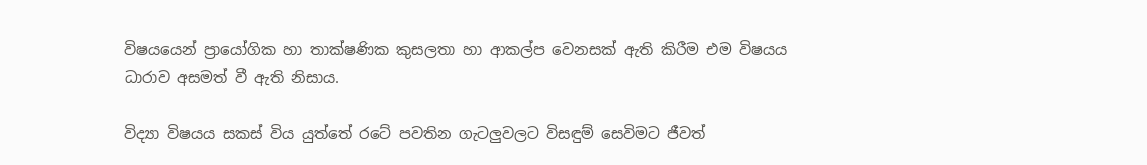විෂයයෙන් ප්‍රායෝගික හා තාක්ෂණික කුසලතා හා ආකල්ප වෙනසක් ඇති කිරීම එම විෂයය ධාරාව අසමත් වී ඇති නිසාය.

විද්‍යා විෂයය සකස් විය යුත්තේ රටේ පවතින ගැටලුවලට විසඳුම් සෙවිමට ජීවත්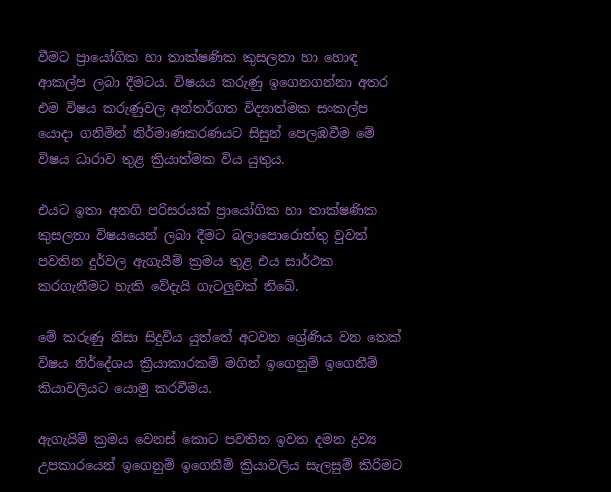වීමට ප්‍රායෝගික හා තාක්ෂණික කුසලතා හා හොඳ ආකල්ප ලබා දීමටය. විෂයය කරුණු ඉගෙනගන්නා අතර එම විෂය කරුණුවල අන්තර්ගත විද්‍යාත්මක සංකල්ප යොදා ගනිමින් නිර්මාණකරණයට සිසුන් පෙලඹවීම මේ විෂය ධාරාව තුළ ක්‍රියාත්මක විය යුතුය.

එයට ඉතා අනගි පරිසරයක් ප්‍රායෝගික හා තාක්ෂණික කුසලතා විෂයයෙන් ලබා දීමට බලාපොරොත්තු වුවත් පවතින දුර්වල ඇගැයීම් ක්‍රමය තුළ එය සාර්ථක කරගැනීමට හැකි වේදැයි ගැටලුවක් තිබේ.

මේ කරුණු නිසා සිදුවිය යුත්තේ අටවන ශ්‍රේණිය වන තෙක් විෂය නිර්දේශය ක්‍රියාකාරකම් මගින් ඉගෙනුම් ඉගෙනීම් කියාවලියට යොමු කරවීමය.

ඇගැයිම් ක්‍රමය වෙනස් කොට පවතින ඉවත දමන ද්‍රව්‍ය උපකාරයෙන් ඉගෙනුම් ඉගෙනීම් ක්‍රියාවලිය සැලසුම් කිරිමට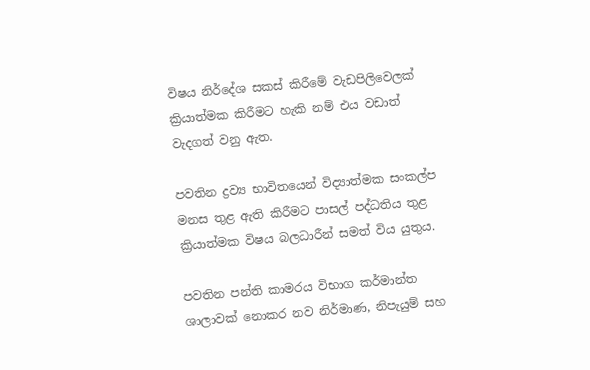විෂය නිර්දේශ සකස් කිරීමේ වැඩපිලිවෙලක් ක්‍රියාත්මක කිරීමට හැකි නම් එය වඩාත් වැදගත් වනු ඇත.

පවතින ද්‍රව්‍ය භාවිතයෙන් විද්‍යාත්මක සංකල්ප මනස තුළ ඇති කිරීමට පාසල් පද්ධතිය තුළ ක්‍රියාත්මක විෂය බලධාරීන් සමත් විය යුතුය.

පවතින පන්ති කාමරය විභාග කර්මාන්ත ශාලාවක් නොකර නව නිර්මාණ, නිපැයුම් සහ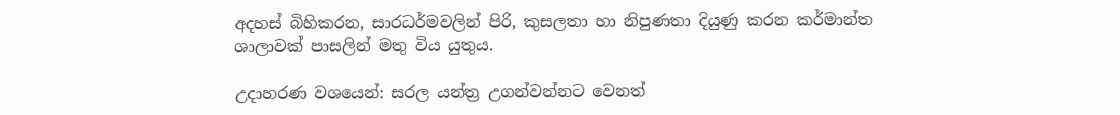අදහස් බිහිකරන, සාරධර්මවලින් පිරි, කුසලතා හා නිපුණතා දියුණු කරන කර්මාන්ත ශාලාවක් පාසලින් මතු විය යුතුය.

උදාහරණ වශයෙන්: සරල යන්ත්‍ර උගන්වන්නට වෙනත්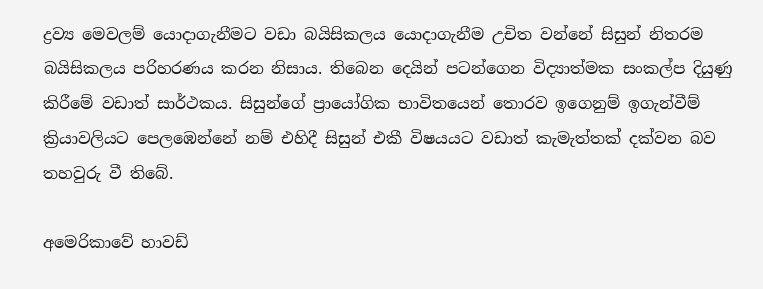ද්‍රව්‍ය මෙවලම් යොදාගැනීමට වඩා බයිසිකලය යොදාගැනීම උචිත වන්නේ සිසුන් නිතරම බයිසිකලය පරිහරණය කරන නිසාය. තිබෙන දෙයින් පටන්ගෙන විද්‍යාත්මක සංකල්ප දියුණු කිරීමේ වඩාත් සාර්ථකය. සිසුන්ගේ ප්‍රායෝගික භාවිතයෙන් තොරව ඉගෙනුම් ඉගැන්වීම් ක්‍රියාවලියට පෙලඹෙන්නේ නම් එහිදී සිසුන් එකී විෂයයට වඩාත් කැමැත්තක් දක්වන බව තහවුරු වී තිබේ.

අමෙරිකාවේ හාවඩ්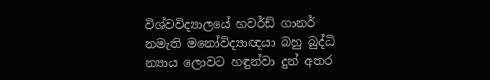විශ්වවිද්‍යාලයේ හවර්ඩ් ගානර් නමැති මනෝවිද්‍යාඥයා බහු බුද්ධි න්‍යාය ලොවට හඳුන්වා දුන් අතර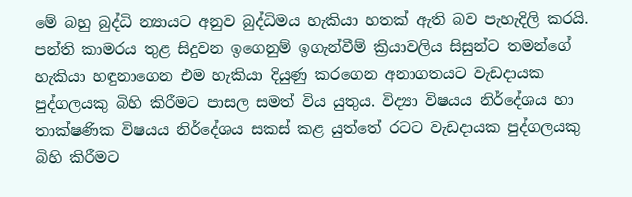මේ බහු බුද්ධි න්‍යායට අනුව බුද්ධිමය හැකියා හතක් ඇති බව පැහැදිලි කරයි. පන්ති කාමරය තුළ සිදුවන ඉගෙනුම් ඉගැන්වීම් ක්‍රියාවලිය සිසුන්ට තමන්ගේ හැකියා හඳුනාගෙන එම හැකියා දියුණු කරගෙන අනාගතයට වැඩදායක පුද්ගලයකු බිහි කිරීමට පාසල සමත් විය යුතුය. විද්‍යා විෂයය නිර්දේශය හා තාක්ෂණික විෂයය නිර්දේශය සකස් කළ යුත්තේ රටට වැඩදායක පුද්ගලයකු බිහි කිරීමට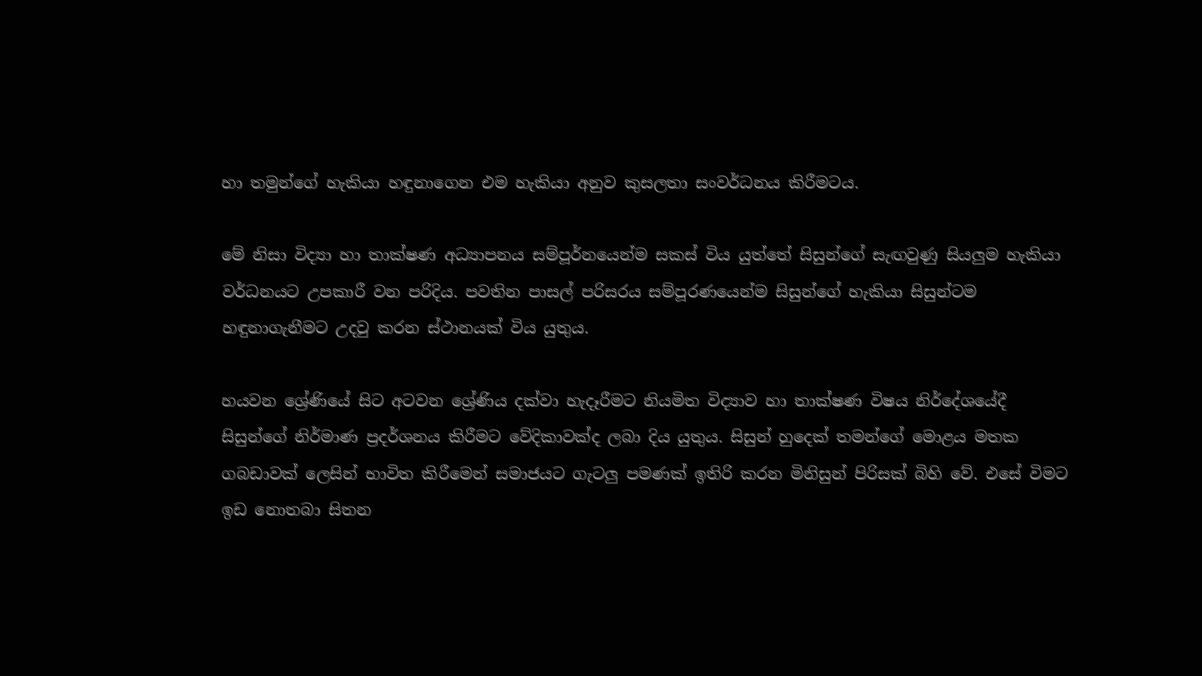හා තමුන්ගේ හැකියා හඳුනාගෙන එම හැකියා අනුව කුසලතා සංවර්ධනය කිරීමටය.

මේ නිසා විද්‍යා හා තාක්ෂණ අධ්‍යාපනය සම්පූර්නයෙන්ම සකස් විය යුත්තේ සිසුන්ගේ සැඟවුණු සියලුම හැකියා වර්ධනයට උපකාරී වන පරිදිය. පවතින පාසල් පරිසරය සම්පූරණයෙන්ම සිසුන්ගේ හැකියා සිසුන්ටම හඳුනාගැනීමට උදවු කරන ස්ථානයක් විය යුතුය.

හයවන ශ්‍රේණියේ සිට අටවන ශ්‍රේණිය දක්වා හැදෑරීමට නියමිත විද්‍යාව හා තාක්ෂණ විෂය නිර්දේශයේදී සිසුන්ගේ නිර්මාණ ප්‍රදර්ශනය කිරීමට වේදිකාවක්ද ලබා දිය යුතුය. සිසුන් හුදෙක් තමන්ගේ මොළය මතක ගබඩාවක් ලෙසින් භාවිත කිරීමෙන් සමාජයට ගැටලු පමණක් ඉතිරි කරන මිනිසුන් පිරිසක් බිහි වේ. එසේ විමට ඉඩ නොතබා සිතන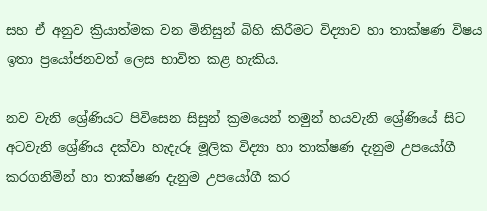සහ ඒ අනුව ක්‍රියාත්මක වන මිනිසුන් බිහි කිරීමට විද්‍යාව හා තාක්ෂණ විෂය ඉතා ප්‍රයෝජනවත් ලෙස භාවිත කළ හැකිය.

නව වැනි ශ්‍රේණියට පිවිසෙන සිසුන් ක්‍රමයෙන් තමුන් හයවැනි ශ්‍රේණියේ සිට අටවැනි ශ්‍රේණිය දක්වා හැදැරූ මූලික විද්‍යා හා තාක්ෂණ දැනුම උපයෝගී කරගනිමින් හා තාක්ෂණ දැනුම උපයෝගී කර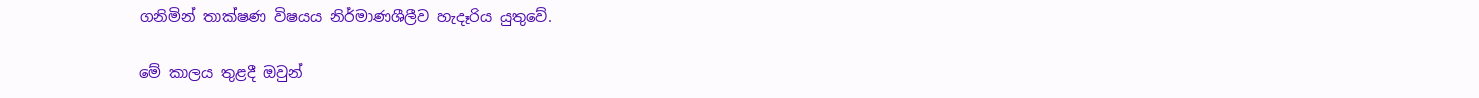ගනිමින් තාක්ෂණ විෂයය නිර්මාණශීලීව හැදෑරිය යුතුවේ.

මේ කාලය තුළදී ඔවුන්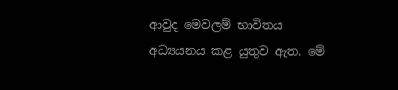ආවුද මෙවලම් භාවිතය අධ්‍යයනය කළ යුතුව ඇත. මේ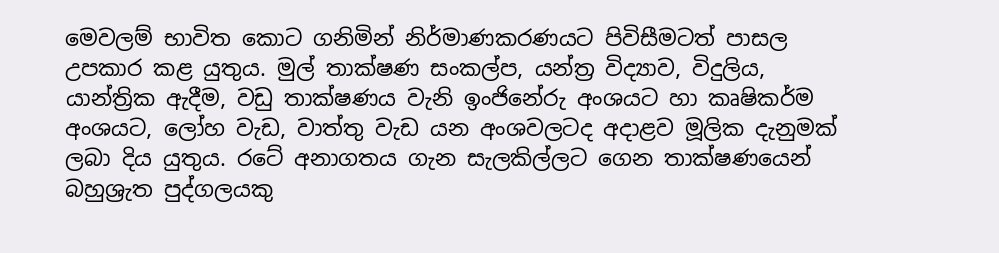මෙවලම් භාවිත කොට ගනිමින් නිර්මාණකරණයට පිවිසීමටත් පාසල උපකාර කළ යුතුය. මුල් තාක්ෂණ සංකල්ප, යන්ත්‍ර විද්‍යාව, විදුලිය, යාන්ත්‍රික ඇදීම, වඩු තාක්ෂණය වැනි ඉංජිනේරු අංශයට හා කෘෂිකර්ම අංශයට, ලෝහ වැඩ, වාත්තු වැඩ යන අංශවලටද අදාළව මූලික දැනුමක් ලබා දිය යුතුය. රටේ අනාගතය ගැන සැලකිල්ලට ගෙන තාක්ෂණයෙන් බහුශ්‍රැත පුද්ගලයකු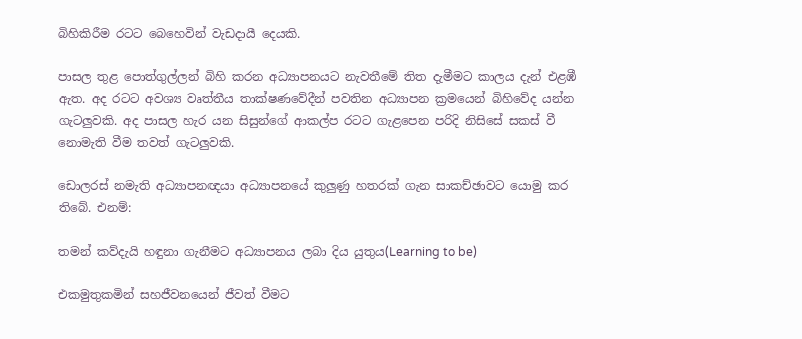බිහිකිරීම රටට බෙහෙවින් වැඩදායී දෙයකි.

පාසල තුළ පොත්ගුල්ලන් බිහි කරන අධ්‍යාපනයට නැවතීමේ තිත දැමීමට කාලය දැන් එළඹී ඇත. අද රටට අවශ්‍ය වෘත්තීය තාක්ෂණවේදීන් පවතින අධ්‍යාපන ක්‍රමයෙන් බිහිවේද යන්න ගැටලුවකි. අද පාසල හැර යන සිසුන්ගේ ආකල්ප රටට ගැළපෙන පරිදි නිසිසේ සකස් වී නොමැති වීම තවත් ගැටලුවකි.

ඩොලරස් නමැති අධ්‍යාපනඥයා අධ්‍යාපනයේ කුලුණු හතරක් ගැන සාකච්ඡාවට යොමු කර තිබේ. එනම්:

තමන් කව්දැයි හඳුනා ගැනීමට අධ්‍යාපනය ලබා දිය යුතුය(Learning to be)

එකමුතුකමින් සහජීවනයෙන් ජීවත් වීමට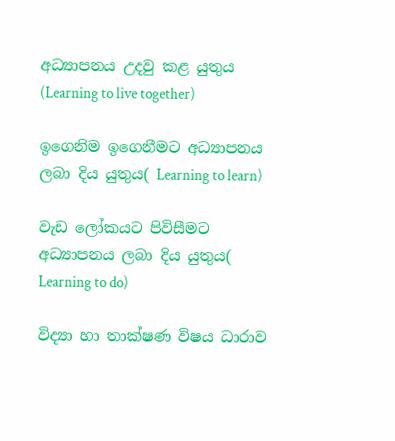අධ්‍යාපනය උදවු කළ යුතුය (Learning to live together)

ඉගෙනිම ඉගෙනීමට අධ්‍යාපනය ලබා දිය යුතුය( Learning to learn)

වැඩ ලෝකයට පිවිසීමට අධ්‍යාපනය ලබා දිය යුතුය( Learning to do)

විද්‍යා හා තාක්ෂණ විෂය ධාරාව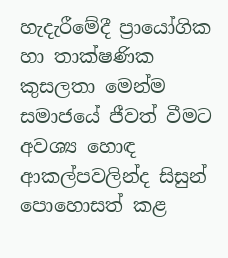හැදැරීමේදී ප්‍රායෝගික හා තාක්ෂණික කුසලතා මෙන්ම සමාජයේ ජීවත් වීමට අවශ්‍ය හොඳ ආකල්පවලින්ද සිසුන් පොහොසත් කළ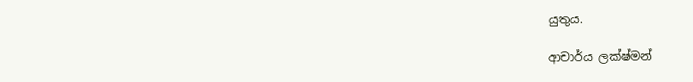යුතුය.

ආචාර්ය ලක්ෂ්මන්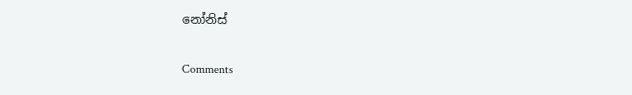නෝනිස්

Comments